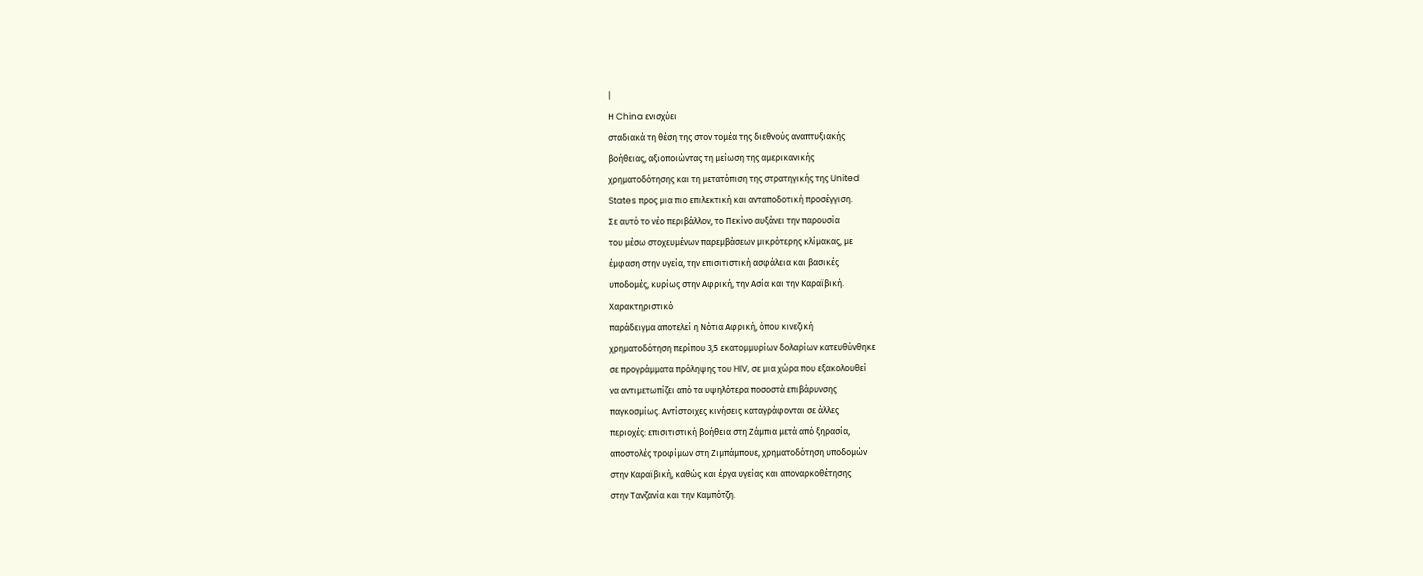|
Η China ενισχύει
σταδιακά τη θέση της στον τομέα της διεθνούς αναπτυξιακής
βοήθειας, αξιοποιώντας τη μείωση της αμερικανικής
χρηματοδότησης και τη μετατόπιση της στρατηγικής της United
States προς μια πιο επιλεκτική και ανταποδοτική προσέγγιση.
Σε αυτό το νέο περιβάλλον, το Πεκίνο αυξάνει την παρουσία
του μέσω στοχευμένων παρεμβάσεων μικρότερης κλίμακας, με
έμφαση στην υγεία, την επισιτιστική ασφάλεια και βασικές
υποδομές, κυρίως στην Αφρική, την Ασία και την Καραϊβική.
Χαρακτηριστικό
παράδειγμα αποτελεί η Νότια Αφρική, όπου κινεζική
χρηματοδότηση περίπου 3,5 εκατομμυρίων δολαρίων κατευθύνθηκε
σε προγράμματα πρόληψης του HIV, σε μια χώρα που εξακολουθεί
να αντιμετωπίζει από τα υψηλότερα ποσοστά επιβάρυνσης
παγκοσμίως. Αντίστοιχες κινήσεις καταγράφονται σε άλλες
περιοχές: επισιτιστική βοήθεια στη Ζάμπια μετά από ξηρασία,
αποστολές τροφίμων στη Ζιμπάμπουε, χρηματοδότηση υποδομών
στην Καραϊβική, καθώς και έργα υγείας και αποναρκοθέτησης
στην Τανζανία και την Καμπότζη.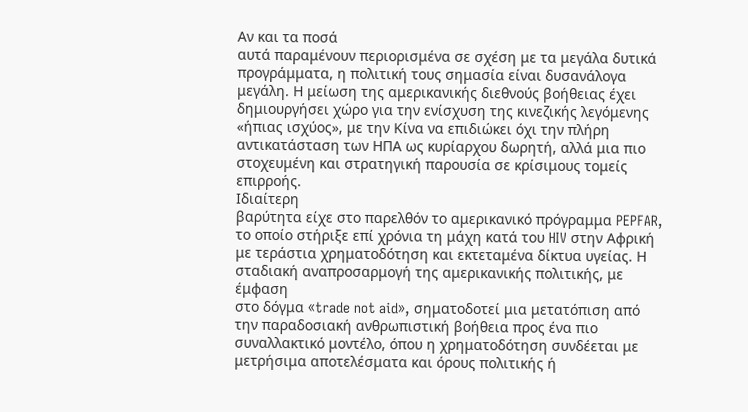Αν και τα ποσά
αυτά παραμένουν περιορισμένα σε σχέση με τα μεγάλα δυτικά
προγράμματα, η πολιτική τους σημασία είναι δυσανάλογα
μεγάλη. Η μείωση της αμερικανικής διεθνούς βοήθειας έχει
δημιουργήσει χώρο για την ενίσχυση της κινεζικής λεγόμενης
«ήπιας ισχύος», με την Κίνα να επιδιώκει όχι την πλήρη
αντικατάσταση των ΗΠΑ ως κυρίαρχου δωρητή, αλλά μια πιο
στοχευμένη και στρατηγική παρουσία σε κρίσιμους τομείς
επιρροής.
Ιδιαίτερη
βαρύτητα είχε στο παρελθόν το αμερικανικό πρόγραμμα PEPFAR,
το οποίο στήριξε επί χρόνια τη μάχη κατά του HIV στην Αφρική
με τεράστια χρηματοδότηση και εκτεταμένα δίκτυα υγείας. Η
σταδιακή αναπροσαρμογή της αμερικανικής πολιτικής, με έμφαση
στο δόγμα «trade not aid», σηματοδοτεί μια μετατόπιση από
την παραδοσιακή ανθρωπιστική βοήθεια προς ένα πιο
συναλλακτικό μοντέλο, όπου η χρηματοδότηση συνδέεται με
μετρήσιμα αποτελέσματα και όρους πολιτικής ή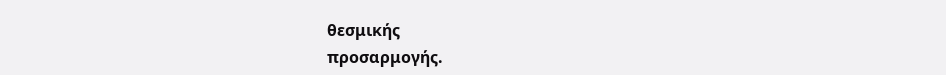θεσμικής
προσαρμογής.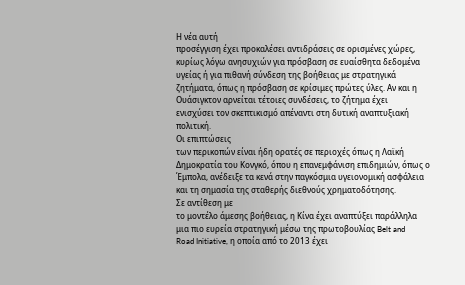Η νέα αυτή
προσέγγιση έχει προκαλέσει αντιδράσεις σε ορισμένες χώρες,
κυρίως λόγω ανησυχιών για πρόσβαση σε ευαίσθητα δεδομένα
υγείας ή για πιθανή σύνδεση της βοήθειας με στρατηγικά
ζητήματα, όπως η πρόσβαση σε κρίσιμες πρώτες ύλες. Αν και η
Ουάσιγκτον αρνείται τέτοιες συνδέσεις, το ζήτημα έχει
ενισχύσει τον σκεπτικισμό απέναντι στη δυτική αναπτυξιακή
πολιτική.
Οι επιπτώσεις
των περικοπών είναι ήδη ορατές σε περιοχές όπως η Λαϊκή
Δημοκρατία του Κονγκό, όπου η επανεμφάνιση επιδημιών, όπως ο
Έμπολα, ανέδειξε τα κενά στην παγκόσμια υγειονομική ασφάλεια
και τη σημασία της σταθερής διεθνούς χρηματοδότησης.
Σε αντίθεση με
το μοντέλο άμεσης βοήθειας, η Κίνα έχει αναπτύξει παράλληλα
μια πιο ευρεία στρατηγική μέσω της πρωτοβουλίας Belt and
Road Initiative, η οποία από το 2013 έχει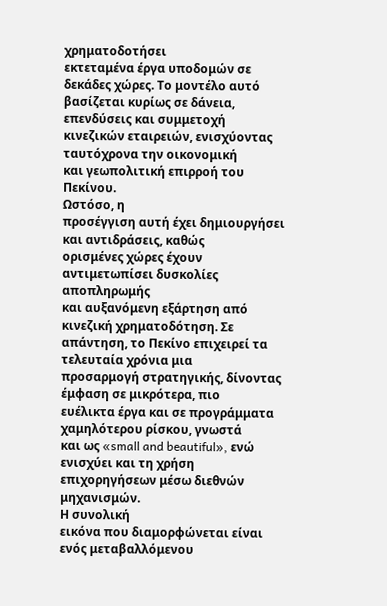χρηματοδοτήσει
εκτεταμένα έργα υποδομών σε δεκάδες χώρες. Το μοντέλο αυτό
βασίζεται κυρίως σε δάνεια, επενδύσεις και συμμετοχή
κινεζικών εταιρειών, ενισχύοντας ταυτόχρονα την οικονομική
και γεωπολιτική επιρροή του Πεκίνου.
Ωστόσο, η
προσέγγιση αυτή έχει δημιουργήσει και αντιδράσεις, καθώς
ορισμένες χώρες έχουν αντιμετωπίσει δυσκολίες αποπληρωμής
και αυξανόμενη εξάρτηση από κινεζική χρηματοδότηση. Σε
απάντηση, το Πεκίνο επιχειρεί τα τελευταία χρόνια μια
προσαρμογή στρατηγικής, δίνοντας έμφαση σε μικρότερα, πιο
ευέλικτα έργα και σε προγράμματα χαμηλότερου ρίσκου, γνωστά
και ως «small and beautiful», ενώ ενισχύει και τη χρήση
επιχορηγήσεων μέσω διεθνών μηχανισμών.
Η συνολική
εικόνα που διαμορφώνεται είναι ενός μεταβαλλόμενου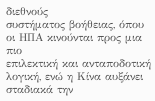διεθνούς
συστήματος βοήθειας, όπου οι ΗΠΑ κινούνται προς μια πιο
επιλεκτική και ανταποδοτική λογική, ενώ η Κίνα αυξάνει
σταδιακά την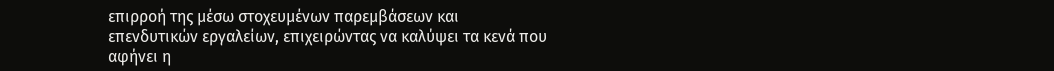επιρροή της μέσω στοχευμένων παρεμβάσεων και
επενδυτικών εργαλείων, επιχειρώντας να καλύψει τα κενά που
αφήνει η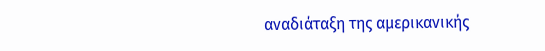αναδιάταξη της αμερικανικής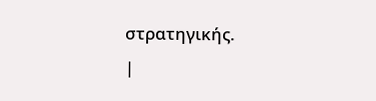στρατηγικής.
|